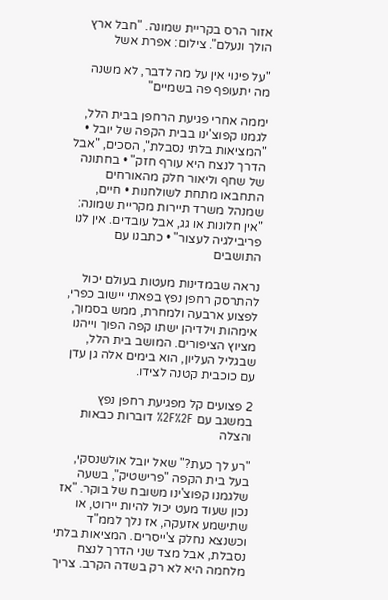אזור הרס בקריית שמונה. "חבל ארץ הולך ונעלם". צילום: אפרת אשל

"על פינוי אין על מה לדבר, לא משנה מה יתעופף פה בשמיים"

יממה אחרי פגיעת הרחפן בבית הלל, לגמנו קפוצ'ינו בבית הקפה של יובל • "המציאות בלתי נסבלת", הסכים, "אבל הדרך לנצח היא עורף חזק" • בחתונה של שחף וליאור חלק מהאורחים התחבאו מתחת לשולחנות • חיים, שמנהל משרד תיירות מקריית שמונה: "אין חלונות או גג, אבל עובדים. אין לנו פריבילגיה לעצור" • כתבנו עם התושבים

נראה שבמדינות מעטות בעולם יכול להתרסק רחפן נפץ בפאתי יישוב כפרי, לפצוע ארבעה ולמחרת, ממש בסמוך, אימהות וילדיהן ישתו קפה הפוך וייהנו מציוץ הציפורים. המושב בית הלל, שבגליל העליון, הוא בימים אלה גן עדן עם כוכבית קטנה לצידו.

2 פצועים קל מפגיעת רחפן נפץ במשגב עם %2F%2F דוברות כבאות והצלה

"רע לך כעת?" שאל יובל אולשנסקי, בעל בית הקפה "פרישטיק", בשעה שלגמנו קפוצ'ינו משובח של בוקר. "אז נכון שעוד מעט יכול להיות יירוט, או שתישמע אזעקה, אז נלך לממ"ד וכשנצא נחלק צ'ייסרים. המציאות בלתי נסבלת, אבל מצד שני הדרך לנצח מלחמה היא לא רק בשדה הקרב. צריך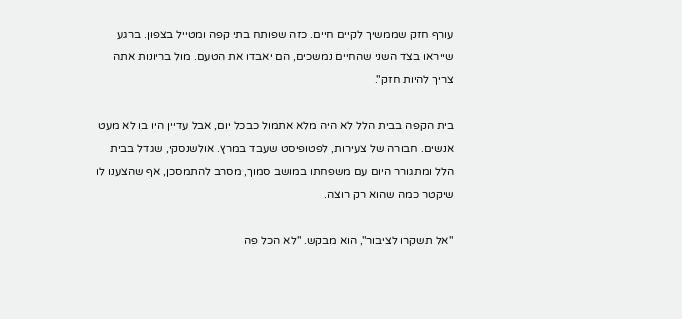עורף חזק שממשיך לקיים חיים. כזה שפותח בתי קפה ומטייל בצפון. ברגע שייראו בצד השני שהחיים נמשכים, הם יאבדו את הטעם. מול בריונות אתה צריך להיות חזק".

בית הקפה בבית הלל לא היה מלא אתמול כבכל יום, אבל עדיין היו בו לא מעט אנשים. חבורה של צעירות, לפטופיסט שעבד במרץ. אולשנסקי, שגדל בבית הלל ומתגורר היום עם משפחתו במושב סמוך, מסרב להתמסכן, אף שהצענו לו שיקטר כמה שהוא רק רוצה.

"אל תשקרו לציבור", הוא מבקש. "לא הכל פה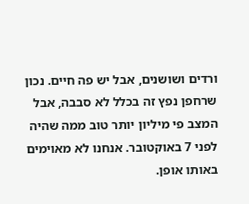ורדים ושושנים, אבל יש פה חיים. נכון שרחפן נפץ זה בכלל לא סבבה, אבל המצב פי מיליון יותר טוב ממה שהיה לפני 7 באוקטובר. אנחנו לא מאוימים באותו אופן.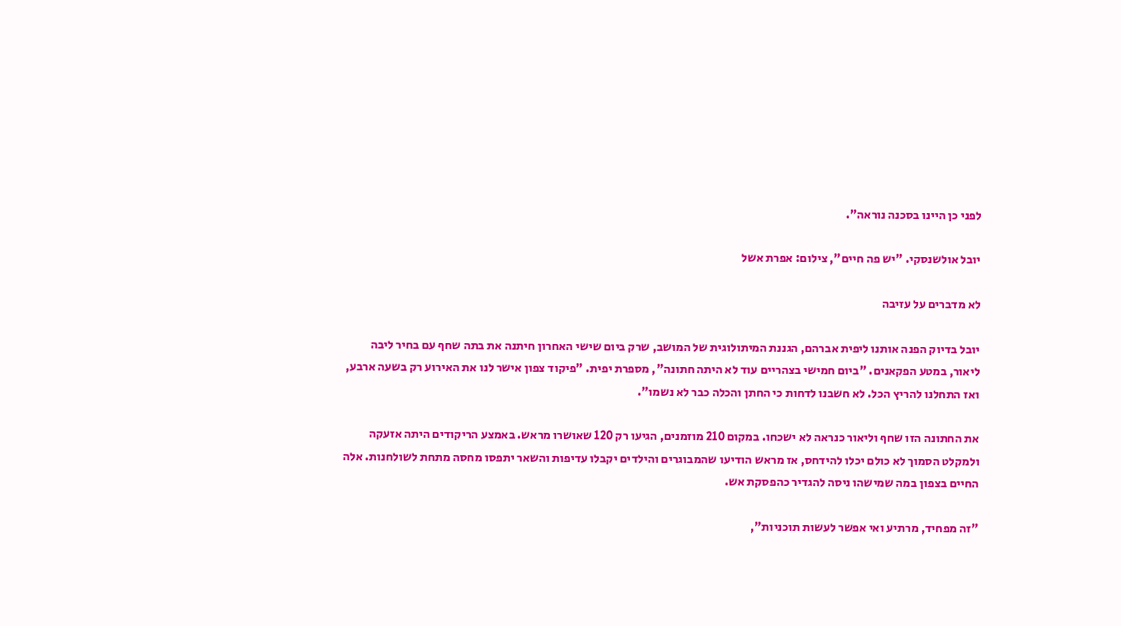לפני כן היינו בסכנה נוראה".

יובל אולשנסקי. "יש פה חיים", צילום: אפרת אשל

לא מדברים על עזיבה

יובל בדיוק הפנה אותנו ליפית אברהם, הגננת המיתולוגית של המושב, שרק ביום שישי האחרון חיתנה את בתה שחף עם בחיר ליבה ליאור, במטע הפקאנים. "ביום חמישי בצהריים עוד לא היתה חתונה", מספרת יפית. "פיקוד צפון אישר לנו את האירוע רק בשעה ארבע, ואז התחלנו להריץ הכל. לא חשבנו לדחות כי החתן והכלה כבר לא נשמו".

את החתונה הזו שחף וליאור כנראה לא ישכחו. במקום 210 מוזמנים, הגיעו רק 120 שאושרו מראש. באמצע הריקודים היתה אזעקה ולמקלט הסמוך לא כולם יכלו להידחס, אז מראש הודיעו שהמבוגרים והילדים יקבלו עדיפות והשאר יתפסו מחסה מתחת לשולחנות. אלה החיים בצפון במה שמישהו ניסה להגדיר כהפסקת אש.

"זה מפחיד, מרתיע ואי אפשר לעשות תוכניות",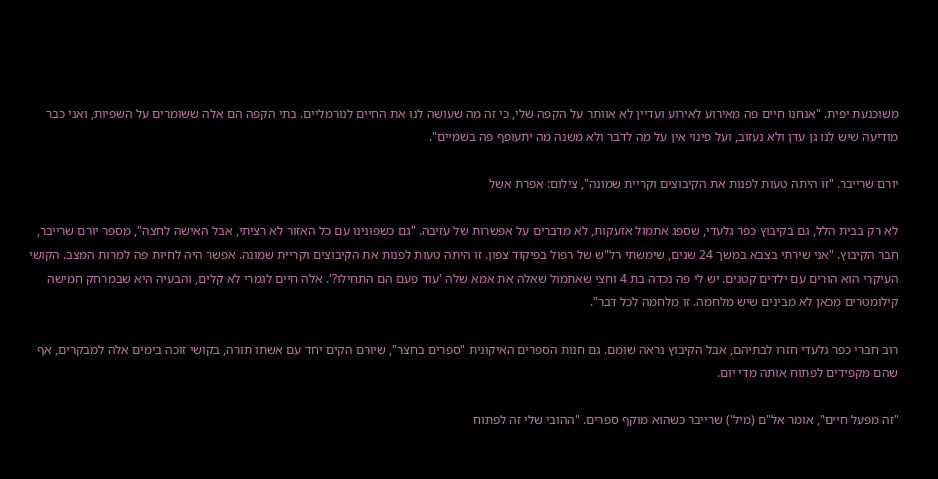משוכנעת יפית. "אנחנו חיים פה מאירוע לאירוע ועדיין לא אוותר על הקפה שלי, כי זה מה שעושה לנו את החיים לנורמליים. בתי הקפה הם אלה ששומרים על השפיות, ואני כבר מודיעה שיש לנו גן עדן ולא נעזוב, ועל פינוי אין על מה לדבר ולא משנה מה יתעופף פה בשמיים".

יורם שרייבר. "זו היתה טעות לפנות את הקיבוצים וקריית שמונה", צילום: אפרת אשל

לא רק בבית הלל, גם בקיבוץ כפר גלעדי, שספג אתמול אזעקות, לא מדברים על אפשרות של עזיבה. "גם כשפונינו עם כל האזור לא רציתי, אבל האישה לחצה", מספר יורם שרייבר, חבר הקיבוץ. "אני שירתי בצבא במשך 24 שנים, שימשתי רל"ש של רפול בפיקוד צפון. זו היתה טעות לפנות את הקיבוצים וקריית שמונה. אפשר היה לחיות פה למרות המצב. הקושי העיקרי הוא הורים עם ילדים קטנים. יש לי פה נכדה בת 4 וחצי שאתמול שאלה את אמא שלה 'עוד פעם הם התחילו?'. אלה חיים לגמרי לא קלים, והבעיה היא שבמרחק חמישה קילומטרים מכאן לא מבינים שיש מלחמה. זו מלחמה לכל דבר".

רוב חברי כפר גלעדי חזרו לבתיהם, אבל הקיבוץ נראה שומם. גם חנות הספרים האיקונית "ספרים בחצר", שיורם הקים יחד עם אשתו תורה, בקושי זוכה בימים אלה למבקרים, אף שהם מקפידים לפתוח אותה מדי יום.

"זה מפעל חיים", אומר אל"ם (מיל') שרייבר כשהוא מוקף ספרים. "ההובי שלי זה לפתוח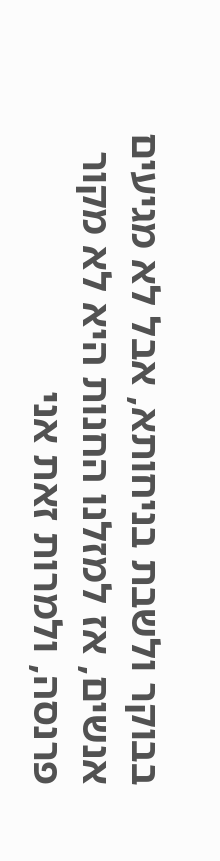בבוקר ולשבת בניחותא, אבל לא מגיעים אנשים, אז למזלנו החנות היא לא מקור פרנסה, ולמרות זאת אני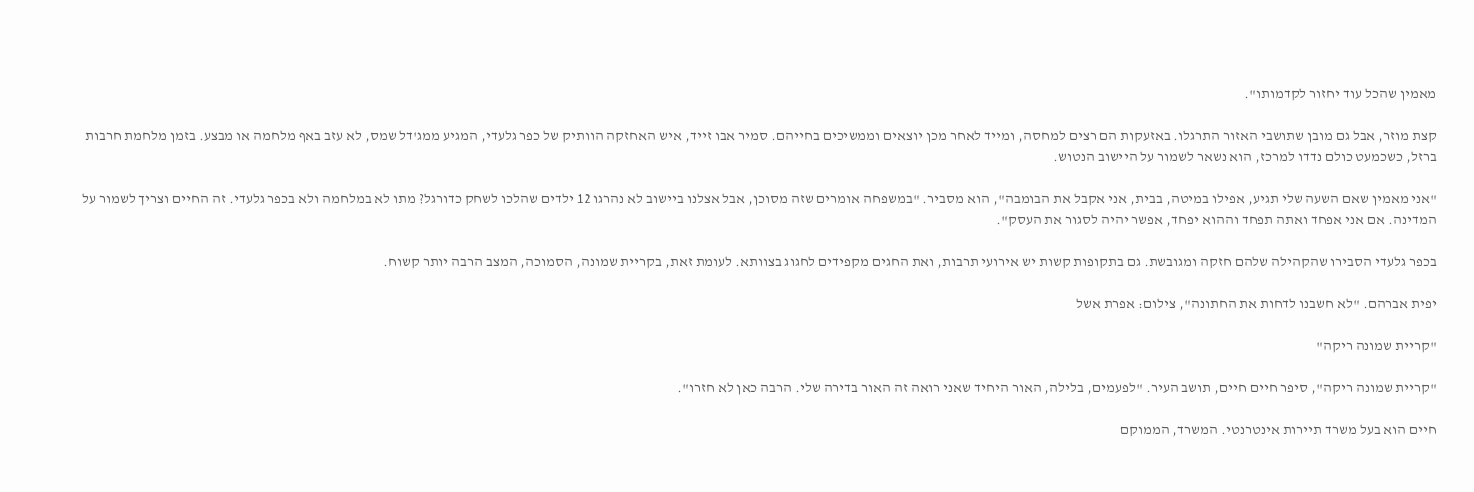מאמין שהכל עוד יחזור לקדמותו".

קצת מוזר, אבל גם מובן שתושבי האזור התרגלו. באזעקות הם רצים למחסה, ומייד לאחר מכן יוצאים וממשיכים בחייהם. סמיר אבו זייד, איש האחזקה הוותיק של כפר גלעדי, המגיע ממג'דל שמס, לא עזב באף מלחמה או מבצע. בזמן מלחמת חרבות ברזל, כשכמעט כולם נדדו למרכז, הוא נשאר לשמור על היישוב הנטוש.

"אני מאמין שאם השעה שלי תגיע, אפילו במיטה, בבית, אני אקבל את הבומבה", הוא מסביר. "במשפחה אומרים שזה מסוכן, אבל אצלנו ביישוב לא נהרגו 12 ילדים שהלכו לשחק כדורגל? מתו לא במלחמה ולא בכפר גלעדי. זה החיים וצריך לשמור על המדינה. אם אני אפחד ואתה תפחד וההוא יפחד, אפשר יהיה לסגור את העסק".

בכפר גלעדי הסבירו שהקהילה שלהם חזקה ומגובשת. גם בתקופות קשות יש אירועי תרבות, ואת החגים מקפידים לחגוג בצוותא. לעומת זאת, בקריית שמונה, הסמוכה, המצב הרבה יותר קשוח.

יפית אברהם. "לא חשבנו לדחות את החתונה", צילום: אפרת אשל

"קריית שמונה ריקה"

"קריית שמונה ריקה", סיפר חיים חיים, תושב העיר. "לפעמים, בלילה, האור היחיד שאני רואה זה האור בדירה שלי. הרבה כאן לא חזרו".

חיים הוא בעל משרד תיירות אינטרנטי. המשרד, הממוקם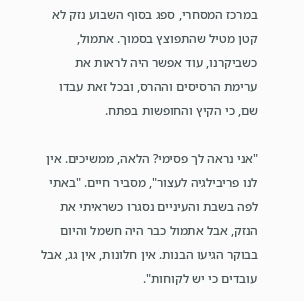במרכז המסחרי, ספג בסוף השבוע נזק לא קטן מטיל שהתפוצץ בסמוך. אתמול, כשביקרנו, עוד אפשר היה לראות את ערימת הרסיסים וההרס, ובכל זאת עבדו שם, כי הקיץ והחופשות בפתח.

"אני נראה לך פסימי? הלאה, ממשיכים. אין לנו פריבילגיה לעצור", מסביר חיים. "באתי לפה בשבת והעיניים נסגרו כשראיתי את הנזק, אבל אתמול כבר היה חשמל והיום בבוקר הגיעו הבנות. אין חלונות, אין גג, אבל עובדים כי יש לקוחות".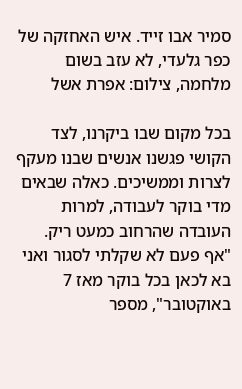סמיר אבו זייד. איש האחזקה של כפר גלעדי, לא עזב בשום מלחמה, צילום: אפרת אשל

בכל מקום שבו ביקרנו, לצד הקושי פגשנו אנשים שבנו מעקף לצרות וממשיכים. כאלה שבאים מדי בוקר לעבודה, למרות העובדה שהרחוב כמעט ריק. "אף פעם לא שקלתי לסגור ואני בא לכאן בכל בוקר מאז 7 באוקטובר", מספר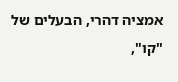אמציה דהרי, הבעלים של "קו",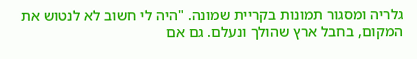גלריה ומסגור תמונות בקריית שמונה. "היה לי חשוב לא לנטוש את המקום, בחבל ארץ שהולך ונעלם. גם אם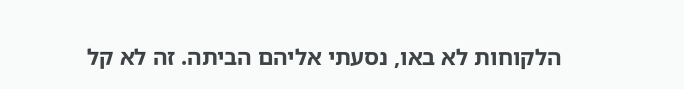הלקוחות לא באו, נסעתי אליהם הביתה. זה לא קל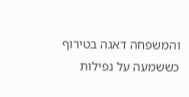והמשפחה דאגה בטירוף כששמעה על נפילות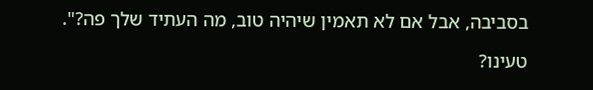בסביבה, אבל אם לא תאמין שיהיה טוב, מה העתיד שלך פה?".

טעינו?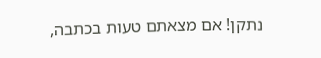נתקן! אם מצאתם טעות בכתבה,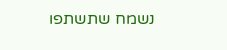נשמח שתשתפו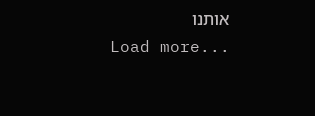אותנו
Load more...